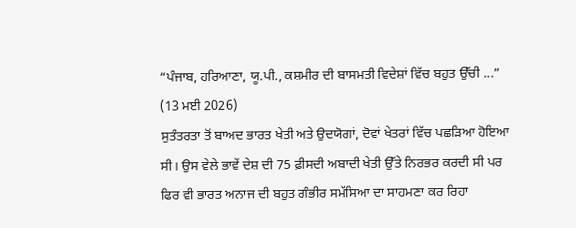“ਪੰਜਾਬ, ਹਰਿਆਣਾ, ਯੂ.ਪੀ., ਕਸ਼ਮੀਰ ਦੀ ਬਾਸਮਤੀ ਵਿਦੇਸ਼ਾਂ ਵਿੱਚ ਬਹੁਤ ਉੱਚੀ ...”
(13 ਮਈ 2026)
ਸੁਤੰਤਰਤਾ ਤੋਂ ਬਾਅਦ ਭਾਰਤ ਖੇਤੀ ਅਤੇ ਉਦਯੋਗਾਂ, ਦੋਵਾਂ ਖੇਤਰਾਂ ਵਿੱਚ ਪਛੜਿਆ ਹੋਇਆ ਸੀ। ਉਸ ਵੇਲੇ ਭਾਵੇਂ ਦੇਸ਼ ਦੀ 75 ਫ਼ੀਸਦੀ ਅਬਾਦੀ ਖੇਤੀ ਉੱਤੇ ਨਿਰਭਰ ਕਰਦੀ ਸੀ ਪਰ ਫਿਰ ਵੀ ਭਾਰਤ ਅਨਾਜ ਦੀ ਬਹੁਤ ਗੰਭੀਰ ਸਮੱਸਿਆ ਦਾ ਸਾਹਮਣਾ ਕਰ ਰਿਹਾ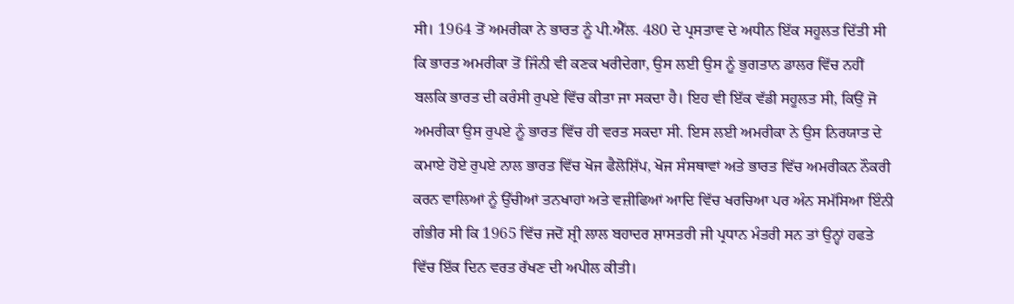ਸੀ। 1964 ਤੋਂ ਅਮਰੀਕਾ ਨੇ ਭਾਰਤ ਨੂੰ ਪੀ.ਐੱਲ. 480 ਦੇ ਪ੍ਰਸਤਾਵ ਦੇ ਅਧੀਨ ਇੱਕ ਸਹੂਲਤ ਦਿੱਤੀ ਸੀ ਕਿ ਭਾਰਤ ਅਮਰੀਕਾ ਤੋਂ ਜਿੰਨੀ ਵੀ ਕਣਕ ਖਰੀਦੇਗਾ, ਉਸ ਲਈ ਉਸ ਨੂੰ ਭੁਗਤਾਨ ਡਾਲਰ ਵਿੱਚ ਨਹੀਂ ਬਲਕਿ ਭਾਰਤ ਦੀ ਕਰੰਸੀ ਰੁਪਏ ਵਿੱਚ ਕੀਤਾ ਜਾ ਸਕਦਾ ਹੈ। ਇਹ ਵੀ ਇੱਕ ਵੱਡੀ ਸਹੂਲਤ ਸੀ, ਕਿਉਂ ਜੋ ਅਮਰੀਕਾ ਉਸ ਰੁਪਏ ਨੂੰ ਭਾਰਤ ਵਿੱਚ ਹੀ ਵਰਤ ਸਕਦਾ ਸੀ. ਇਸ ਲਈ ਅਮਰੀਕਾ ਨੇ ਉਸ ਨਿਰਯਾਤ ਦੇ ਕਮਾਏ ਹੋਏ ਰੁਪਏ ਨਾਲ ਭਾਰਤ ਵਿੱਚ ਖੋਜ ਫੈਲੋਸ਼ਿੱਪ, ਖੋਜ ਸੰਸਥਾਵਾਂ ਅਤੇ ਭਾਰਤ ਵਿੱਚ ਅਮਰੀਕਨ ਨੌਕਰੀ ਕਰਨ ਵਾਲਿਆਂ ਨੂੰ ਉੱਚੀਆਂ ਤਨਖਾਹਾਂ ਅਤੇ ਵਜ਼ੀਫਿਆਂ ਆਦਿ ਵਿੱਚ ਖਰਚਿਆ ਪਰ ਅੰਨ ਸਮੱਸਿਆ ਇੰਨੀ ਗੰਭੀਰ ਸੀ ਕਿ 1965 ਵਿੱਚ ਜਦੋਂ ਸ਼੍ਰੀ ਲਾਲ ਬਹਾਦਰ ਸ਼ਾਸਤਰੀ ਜੀ ਪ੍ਰਧਾਨ ਮੰਤਰੀ ਸਨ ਤਾਂ ਉਨ੍ਹਾਂ ਹਫਤੇ ਵਿੱਚ ਇੱਕ ਦਿਨ ਵਰਤ ਰੱਖਣ ਦੀ ਅਪੀਲ ਕੀਤੀ।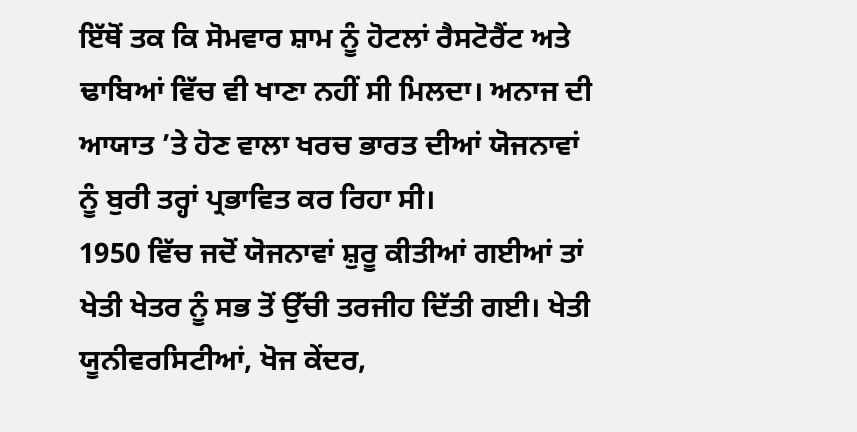ਇੱਥੋਂ ਤਕ ਕਿ ਸੋਮਵਾਰ ਸ਼ਾਮ ਨੂੰ ਹੋਟਲਾਂ ਰੈਸਟੋਰੈਂਟ ਅਤੇ ਢਾਬਿਆਂ ਵਿੱਚ ਵੀ ਖਾਣਾ ਨਹੀਂ ਸੀ ਮਿਲਦਾ। ਅਨਾਜ ਦੀ ਆਯਾਤ ’ਤੇ ਹੋਣ ਵਾਲਾ ਖਰਚ ਭਾਰਤ ਦੀਆਂ ਯੋਜਨਾਵਾਂ ਨੂੰ ਬੁਰੀ ਤਰ੍ਹਾਂ ਪ੍ਰਭਾਵਿਤ ਕਰ ਰਿਹਾ ਸੀ।
1950 ਵਿੱਚ ਜਦੋਂ ਯੋਜਨਾਵਾਂ ਸ਼ੁਰੂ ਕੀਤੀਆਂ ਗਈਆਂ ਤਾਂ ਖੇਤੀ ਖੇਤਰ ਨੂੰ ਸਭ ਤੋਂ ਉੱਚੀ ਤਰਜੀਹ ਦਿੱਤੀ ਗਈ। ਖੇਤੀ ਯੂਨੀਵਰਸਿਟੀਆਂ, ਖੋਜ ਕੇਂਦਰ,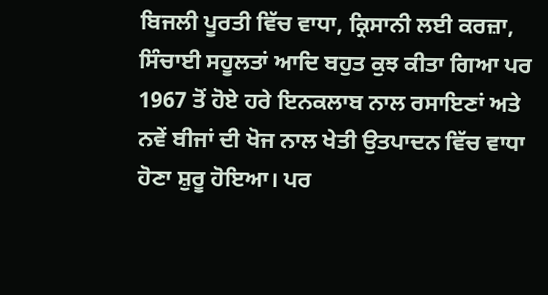ਬਿਜਲੀ ਪੂਰਤੀ ਵਿੱਚ ਵਾਧਾ, ਕ੍ਰਿਸਾਨੀ ਲਈ ਕਰਜ਼ਾ, ਸਿੰਚਾਈ ਸਹੂਲਤਾਂ ਆਦਿ ਬਹੁਤ ਕੁਝ ਕੀਤਾ ਗਿਆ ਪਰ 1967 ਤੋਂ ਹੋਏ ਹਰੇ ਇਨਕਲਾਬ ਨਾਲ ਰਸਾਇਣਾਂ ਅਤੇ ਨਵੇਂ ਬੀਜਾਂ ਦੀ ਖੋਜ ਨਾਲ ਖੇਤੀ ਉਤਪਾਦਨ ਵਿੱਚ ਵਾਧਾ ਹੋਣਾ ਸ਼ੁਰੂ ਹੋਇਆ। ਪਰ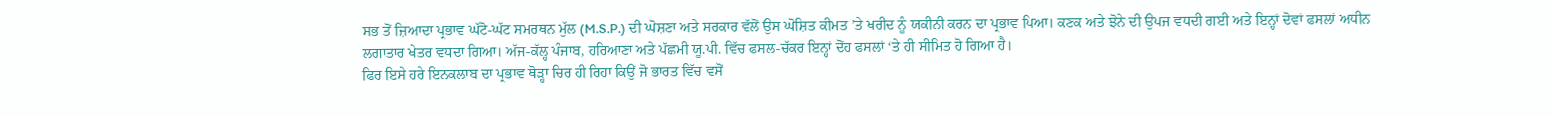ਸਭ ਤੋਂ ਜ਼ਿਆਦਾ ਪ੍ਰਭਾਵ ਘੱਟੋ-ਘੱਟ ਸਮਰਥਨ ਮੁੱਲ (M.S.P.) ਦੀ ਘੋਸ਼ਣਾ ਅਤੇ ਸਰਕਾਰ ਵੱਲੋਂ ਉਸ ਘੋਸ਼ਿਤ ਕੀਮਤ ’ਤੇ ਖਰੀਦ ਨੂੰ ਯਕੀਨੀ ਕਰਨ ਦਾ ਪ੍ਰਭਾਵ ਪਿਆ। ਕਣਕ ਅਤੇ ਝੋਨੇ ਦੀ ਉਪਜ ਵਧਦੀ ਗਈ ਅਤੇ ਇਨ੍ਹਾਂ ਦੋਵਾਂ ਫਸਲਾਂ ਅਧੀਨ ਲਗਾਤਾਰ ਖੇਤਰ ਵਧਦਾ ਗਿਆ। ਅੱਜ-ਕੱਲ੍ਹ ਪੰਜਾਬ, ਹਰਿਆਣਾ ਅਤੇ ਪੱਛਮੀ ਯੂ.ਪੀ. ਵਿੱਚ ਫਸਲ-ਚੱਕਰ ਇਨ੍ਹਾਂ ਦੋਂਹ ਫਸਲਾਂ ‘ਤੇ ਹੀ ਸੀਮਿਤ ਹੋ ਗਿਆ ਹੈ।
ਫਿਰ ਇਸੇ ਹਰੇ ਇਨਕਲਾਬ ਦਾ ਪ੍ਰਭਾਵ ਥੋੜ੍ਹਾ ਚਿਰ ਹੀ ਰਿਹਾ ਕਿਉਂ ਜੋ ਭਾਰਤ ਵਿੱਚ ਵਸੋਂ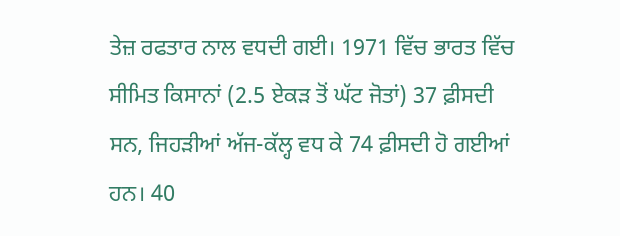ਤੇਜ਼ ਰਫਤਾਰ ਨਾਲ ਵਧਦੀ ਗਈ। 1971 ਵਿੱਚ ਭਾਰਤ ਵਿੱਚ ਸੀਮਿਤ ਕਿਸਾਨਾਂ (2.5 ਏਕੜ ਤੋਂ ਘੱਟ ਜੋਤਾਂ) 37 ਫ਼ੀਸਦੀ ਸਨ, ਜਿਹੜੀਆਂ ਅੱਜ-ਕੱਲ੍ਹ ਵਧ ਕੇ 74 ਫ਼ੀਸਦੀ ਹੋ ਗਈਆਂ ਹਨ। 40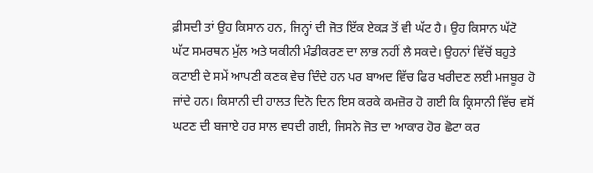ਫ਼ੀਸਦੀ ਤਾਂ ਉਹ ਕਿਸਾਨ ਹਨ, ਜਿਨ੍ਹਾਂ ਦੀ ਜੋਤ ਇੱਕ ਏਕੜ ਤੋਂ ਵੀ ਘੱਟ ਹੈ। ਉਹ ਕਿਸਾਨ ਘੱਟੋ ਘੱਟ ਸਮਰਥਨ ਮੁੱਲ ਅਤੇ ਯਕੀਨੀ ਮੰਡੀਕਰਣ ਦਾ ਲਾਭ ਨਹੀਂ ਲੈ ਸਕਦੇ। ਉਹਨਾਂ ਵਿੱਚੋਂ ਬਹੁਤੇ ਕਟਾਈ ਦੇ ਸਮੇਂ ਆਪਣੀ ਕਣਕ ਵੇਚ ਦਿੰਦੇ ਹਨ ਪਰ ਬਾਅਦ ਵਿੱਚ ਫਿਰ ਖਰੀਦਣ ਲਈ ਮਜਬੂਰ ਹੋ ਜਾਂਦੇ ਹਨ। ਕਿਸਾਨੀ ਦੀ ਹਾਲਤ ਦਿਨੋ ਦਿਨ ਇਸ ਕਰਕੇ ਕਮਜ਼ੋਰ ਹੋ ਗਈ ਕਿ ਕ੍ਰਿਸਾਨੀ ਵਿੱਚ ਵਸੋਂ ਘਟਣ ਦੀ ਬਜਾਏ ਹਰ ਸਾਲ ਵਧਦੀ ਗਈ, ਜਿਸਨੇ ਜੋਤ ਦਾ ਆਕਾਰ ਹੋਰ ਛੋਟਾ ਕਰ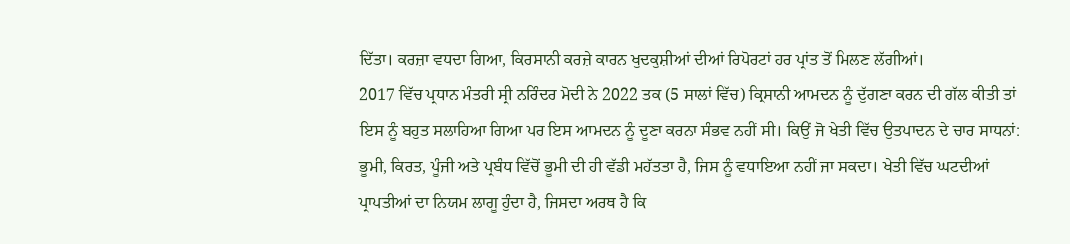ਦਿੱਤਾ। ਕਰਜ਼ਾ ਵਧਦਾ ਗਿਆ, ਕਿਰਸਾਨੀ ਕਰਜ਼ੇ ਕਾਰਨ ਖੁਦਕੁਸ਼ੀਆਂ ਦੀਆਂ ਰਿਪੋਰਟਾਂ ਹਰ ਪ੍ਰਾਂਤ ਤੋਂ ਮਿਲਣ ਲੱਗੀਆਂ।
2017 ਵਿੱਚ ਪ੍ਰਧਾਨ ਮੰਤਰੀ ਸ੍ਰੀ ਨਰਿੰਦਰ ਮੋਦੀ ਨੇ 2022 ਤਕ (5 ਸਾਲਾਂ ਵਿੱਚ) ਕ੍ਰਿਸਾਨੀ ਆਮਦਨ ਨੂੰ ਦੁੱਗਣਾ ਕਰਨ ਦੀ ਗੱਲ ਕੀਤੀ ਤਾਂ ਇਸ ਨੂੰ ਬਹੁਤ ਸਲਾਹਿਆ ਗਿਆ ਪਰ ਇਸ ਆਮਦਨ ਨੂੰ ਦੂਣਾ ਕਰਨਾ ਸੰਭਵ ਨਹੀਂ ਸੀ। ਕਿਉਂ ਜੋ ਖੇਤੀ ਵਿੱਚ ਉਤਪਾਦਨ ਦੇ ਚਾਰ ਸਾਧਨਾਂ: ਭੂਮੀ, ਕਿਰਤ, ਪੂੰਜੀ ਅਤੇ ਪ੍ਰਬੰਧ ਵਿੱਚੋਂ ਭੂਮੀ ਦੀ ਹੀ ਵੱਡੀ ਮਹੱਤਤਾ ਹੈ, ਜਿਸ ਨੂੰ ਵਧਾਇਆ ਨਹੀਂ ਜਾ ਸਕਦਾ। ਖੇਤੀ ਵਿੱਚ ਘਟਦੀਆਂ ਪ੍ਰਾਪਤੀਆਂ ਦਾ ਨਿਯਮ ਲਾਗੂ ਹੁੰਦਾ ਹੈ, ਜਿਸਦਾ ਅਰਥ ਹੈ ਕਿ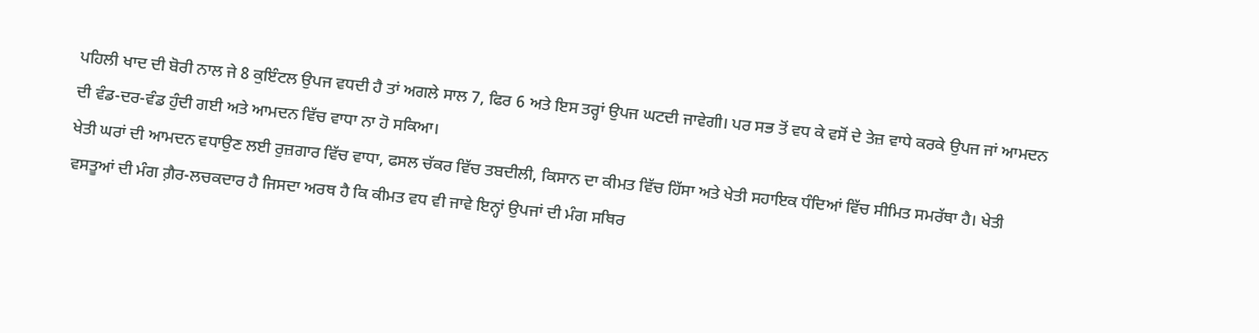ਪਹਿਲੀ ਖਾਦ ਦੀ ਬੋਰੀ ਨਾਲ ਜੇ 8 ਕੁਇੰਟਲ ਉਪਜ ਵਧਦੀ ਹੈ ਤਾਂ ਅਗਲੇ ਸਾਲ 7, ਫਿਰ 6 ਅਤੇ ਇਸ ਤਰ੍ਹਾਂ ਉਪਜ ਘਟਦੀ ਜਾਵੇਗੀ। ਪਰ ਸਭ ਤੋਂ ਵਧ ਕੇ ਵਸੋਂ ਦੇ ਤੇਜ਼ ਵਾਧੇ ਕਰਕੇ ਉਪਜ ਜਾਂ ਆਮਦਨ ਦੀ ਵੰਡ-ਦਰ-ਵੰਡ ਹੁੰਦੀ ਗਈ ਅਤੇ ਆਮਦਨ ਵਿੱਚ ਵਾਧਾ ਨਾ ਹੋ ਸਕਿਆ।
ਖੇਤੀ ਘਰਾਂ ਦੀ ਆਮਦਨ ਵਧਾਉਣ ਲਈ ਰੁਜ਼ਗਾਰ ਵਿੱਚ ਵਾਧਾ, ਫਸਲ ਚੱਕਰ ਵਿੱਚ ਤਬਦੀਲੀ, ਕਿਸਾਨ ਦਾ ਕੀਮਤ ਵਿੱਚ ਹਿੱਸਾ ਅਤੇ ਖੇਤੀ ਸਹਾਇਕ ਧੰਦਿਆਂ ਵਿੱਚ ਸੀਮਿਤ ਸਮਰੱਥਾ ਹੈ। ਖੇਤੀ ਵਸਤੂਆਂ ਦੀ ਮੰਗ ਗ਼ੈਰ-ਲਚਕਦਾਰ ਹੈ ਜਿਸਦਾ ਅਰਥ ਹੈ ਕਿ ਕੀਮਤ ਵਧ ਵੀ ਜਾਵੇ ਇਨ੍ਹਾਂ ਉਪਜਾਂ ਦੀ ਮੰਗ ਸਥਿਰ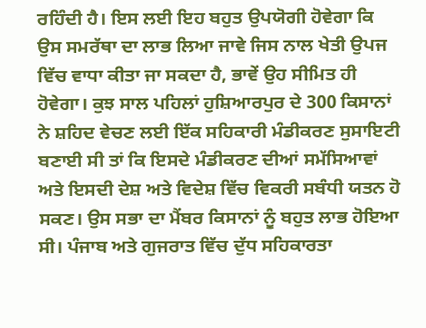ਰਹਿੰਦੀ ਹੈ। ਇਸ ਲਈ ਇਹ ਬਹੁਤ ਉਪਯੋਗੀ ਹੋਵੇਗਾ ਕਿ ਉਸ ਸਮਰੱਥਾ ਦਾ ਲਾਭ ਲਿਆ ਜਾਵੇ ਜਿਸ ਨਾਲ ਖੇਤੀ ਉਪਜ ਵਿੱਚ ਵਾਧਾ ਕੀਤਾ ਜਾ ਸਕਦਾ ਹੈ, ਭਾਵੇਂ ਉਹ ਸੀਮਿਤ ਹੀ ਹੋਵੇਗਾ। ਕੁਝ ਸਾਲ ਪਹਿਲਾਂ ਹੁਸ਼ਿਆਰਪੁਰ ਦੇ 300 ਕਿਸਾਨਾਂ ਨੇ ਸ਼ਹਿਦ ਵੇਚਣ ਲਈ ਇੱਕ ਸਹਿਕਾਰੀ ਮੰਡੀਕਰਣ ਸੁਸਾਇਟੀ ਬਣਾਈ ਸੀ ਤਾਂ ਕਿ ਇਸਦੇ ਮੰਡੀਕਰਣ ਦੀਆਂ ਸਮੱਸਿਆਵਾਂ ਅਤੇ ਇਸਦੀ ਦੇਸ਼ ਅਤੇ ਵਿਦੇਸ਼ ਵਿੱਚ ਵਿਕਰੀ ਸਬੰਧੀ ਯਤਨ ਹੋ ਸਕਣ। ਉਸ ਸਭਾ ਦਾ ਮੈਂਬਰ ਕਿਸਾਨਾਂ ਨੂੰ ਬਹੁਤ ਲਾਭ ਹੋਇਆ ਸੀ। ਪੰਜਾਬ ਅਤੇ ਗੁਜਰਾਤ ਵਿੱਚ ਦੁੱਧ ਸਹਿਕਾਰਤਾ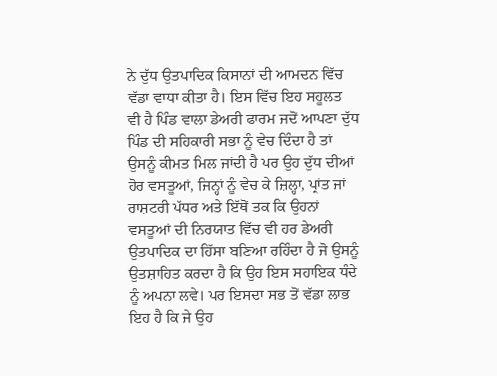ਨੇ ਦੁੱਧ ਉਤਪਾਦਿਕ ਕਿਸਾਨਾਂ ਦੀ ਆਮਦਨ ਵਿੱਚ ਵੱਡਾ ਵਾਧਾ ਕੀਤਾ ਹੈ। ਇਸ ਵਿੱਚ ਇਹ ਸਹੂਲਤ ਵੀ ਹੈ ਪਿੰਡ ਵਾਲਾ ਡੇਅਰੀ ਫਾਰਮ ਜਦੋਂ ਆਪਣਾ ਦੁੱਧ ਪਿੰਡ ਦੀ ਸਹਿਕਾਰੀ ਸਭਾ ਨੂੰ ਵੇਚ ਦਿੰਦਾ ਹੈ ਤਾਂ ਉਸਨੂੰ ਕੀਮਤ ਮਿਲ ਜਾਂਦੀ ਹੈ ਪਰ ਉਹ ਦੁੱਧ ਦੀਆਂ ਹੋਰ ਵਸਤੂਆਂ, ਜਿਨ੍ਹਾਂ ਨੂੰ ਵੇਚ ਕੇ ਜ਼ਿਲ੍ਹਾ, ਪ੍ਰਾਂਤ ਜਾਂ ਰਾਸ਼ਟਰੀ ਪੱਧਰ ਅਤੇ ਇੱਥੋਂ ਤਕ ਕਿ ਉਹਨਾਂ ਵਸਤੂਆਂ ਦੀ ਨਿਰਯਾਤ ਵਿੱਚ ਵੀ ਹਰ ਡੇਅਰੀ ਉਤਪਾਦਿਕ ਦਾ ਹਿੱਸਾ ਬਣਿਆ ਰਹਿੰਦਾ ਹੈ ਜੋ ਉਸਨੂੰ ਉਤਸ਼ਾਹਿਤ ਕਰਦਾ ਹੈ ਕਿ ਉਹ ਇਸ ਸਹਾਇਕ ਧੰਦੇ ਨੂੰ ਅਪਨਾ ਲਵੇ। ਪਰ ਇਸਦਾ ਸਭ ਤੋਂ ਵੱਡਾ ਲਾਭ ਇਹ ਹੈ ਕਿ ਜੇ ਉਹ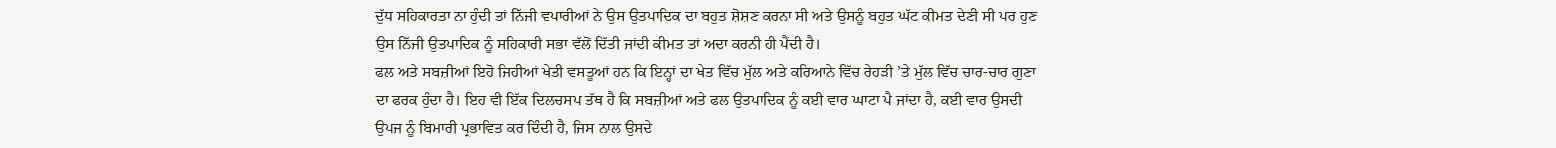ਦੁੱਧ ਸਹਿਕਾਰਤਾ ਨਾ ਹੁੰਦੀ ਤਾਂ ਨਿੱਜੀ ਵਪਾਰੀਆਂ ਨੇ ਉਸ ਉਤਪਾਦਿਕ ਦਾ ਬਹੁਤ ਸ਼ੋਸ਼ਣ ਕਰਨਾ ਸੀ ਅਤੇ ਉਸਨੂੰ ਬਹੁਤ ਘੱਟ ਕੀਮਤ ਦੇਣੀ ਸੀ ਪਰ ਹੁਣ ਉਸ ਨਿੱਜੀ ਉਤਪਾਦਿਕ ਨੂੰ ਸਹਿਕਾਰੀ ਸਭਾ ਵੱਲੋਂ ਦਿੱਤੀ ਜਾਂਦੀ ਕੀਮਤ ਤਾਂ ਅਦਾ ਕਰਨੀ ਹੀ ਪੈਂਦੀ ਹੈ।
ਫਲ ਅਤੇ ਸਬਜ਼ੀਆਂ ਇਹੋ ਜਿਹੀਆਂ ਖੇਤੀ ਵਸਤੂਆਂ ਹਨ ਕਿ ਇਨ੍ਹਾਂ ਦਾ ਖੇਤ ਵਿੱਚ ਮੁੱਲ ਅਤੇ ਕਰਿਆਨੇ ਵਿੱਚ ਰੇਹੜੀ ’ਤੇ ਮੁੱਲ ਵਿੱਚ ਚਾਰ-ਚਾਰ ਗੁਣਾ ਦਾ ਫਰਕ ਹੁੰਦਾ ਹੈ। ਇਹ ਵੀ ਇੱਕ ਦਿਲਚਸਪ ਤੱਥ ਹੈ ਕਿ ਸਬਜ਼ੀਆਂ ਅਤੇ ਫਲ ਉਤਪਾਦਿਕ ਨੂੰ ਕਈ ਵਾਰ ਘਾਟਾ ਪੈ ਜਾਂਦਾ ਹੈ, ਕਈ ਵਾਰ ਉਸਦੀ ਉਪਜ ਨੂੰ ਬਿਮਾਰੀ ਪ੍ਰਭਾਵਿਤ ਕਰ ਦਿੰਦੀ ਹੈ, ਜਿਸ ਨਾਲ ਉਸਦੇ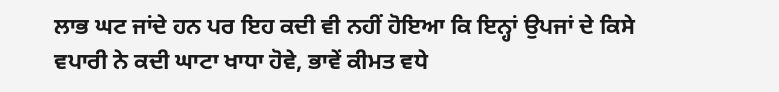ਲਾਭ ਘਟ ਜਾਂਦੇ ਹਨ ਪਰ ਇਹ ਕਦੀ ਵੀ ਨਹੀਂ ਹੋਇਆ ਕਿ ਇਨ੍ਹਾਂ ਉਪਜਾਂ ਦੇ ਕਿਸੇ ਵਪਾਰੀ ਨੇ ਕਦੀ ਘਾਟਾ ਖਾਧਾ ਹੋਵੇ, ਭਾਵੇਂ ਕੀਮਤ ਵਧੇ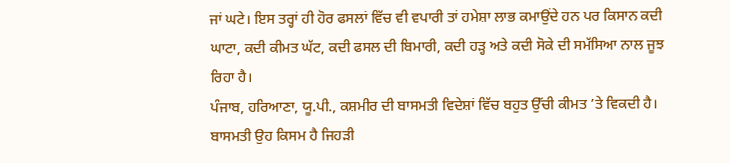ਜਾਂ ਘਟੇ। ਇਸ ਤਰ੍ਹਾਂ ਹੀ ਹੋਰ ਫਸਲਾਂ ਵਿੱਚ ਵੀ ਵਪਾਰੀ ਤਾਂ ਹਮੇਸ਼ਾ ਲਾਭ ਕਮਾਉਂਦੇ ਹਨ ਪਰ ਕਿਸਾਨ ਕਦੀ ਘਾਟਾ, ਕਦੀ ਕੀਮਤ ਘੱਟ, ਕਦੀ ਫਸਲ ਦੀ ਬਿਮਾਰੀ, ਕਦੀ ਹੜ੍ਹ ਅਤੇ ਕਦੀ ਸੋਕੇ ਦੀ ਸਮੱਸਿਆ ਨਾਲ ਜੂਝ ਰਿਹਾ ਹੈ।
ਪੰਜਾਬ, ਹਰਿਆਣਾ, ਯੂ.ਪੀ., ਕਸ਼ਮੀਰ ਦੀ ਬਾਸਮਤੀ ਵਿਦੇਸ਼ਾਂ ਵਿੱਚ ਬਹੁਤ ਉੱਚੀ ਕੀਮਤ ’ਤੇ ਵਿਕਦੀ ਹੈ। ਬਾਸਮਤੀ ਉਹ ਕਿਸਮ ਹੈ ਜਿਹੜੀ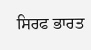ਸਿਰਫ ਭਾਰਤ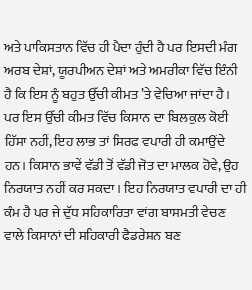ਅਤੇ ਪਾਕਿਸਤਾਨ ਵਿੱਚ ਹੀ ਪੈਦਾ ਹੁੰਦੀ ਹੈ ਪਰ ਇਸਦੀ ਮੰਗ ਅਰਬ ਦੇਸ਼ਾਂ, ਯੂਰਪੀਅਨ ਦੇਸ਼ਾਂ ਅਤੇ ਅਮਰੀਕਾ ਵਿੱਚ ਇੰਨੀ ਹੈ ਕਿ ਇਸ ਨੂੰ ਬਹੁਤ ਉੱਚੀ ਕੀਮਤ ’ਤੇ ਵੇਚਿਆ ਜਾਂਦਾ ਹੈ। ਪਰ ਇਸ ਉੱਚੀ ਕੀਮਤ ਵਿੱਚ ਕਿਸਾਨ ਦਾ ਬਿਲਕੁਲ ਕੋਈ ਹਿੱਸਾ ਨਹੀਂ, ਇਹ ਲਾਭ ਤਾਂ ਸਿਰਫ ਵਪਾਰੀ ਹੀ ਕਮਾਉਂਦੇ ਹਨ। ਕਿਸਾਨ ਭਾਵੇਂ ਵੱਡੀ ਤੋਂ ਵੱਡੀ ਜੋਤ ਦਾ ਮਾਲਕ ਹੋਵੇ, ਉਹ ਨਿਰਯਾਤ ਨਹੀਂ ਕਰ ਸਕਦਾ। ਇਹ ਨਿਰਯਾਤ ਵਪਾਰੀ ਦਾ ਹੀ ਕੰਮ ਹੈ ਪਰ ਜੇ ਦੁੱਧ ਸਹਿਕਾਰਿਤਾ ਵਾਂਗ ਬਾਸਮਤੀ ਵੇਚਣ ਵਾਲੇ ਕਿਸਾਨਾਂ ਦੀ ਸਹਿਕਾਰੀ ਫੈਡਰੇਸ਼ਨ ਬਣ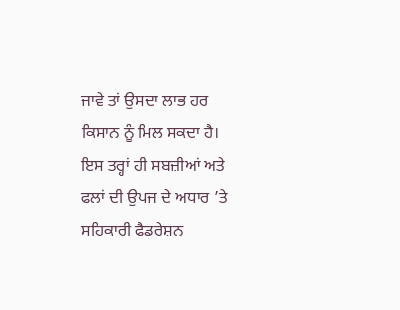ਜਾਵੇ ਤਾਂ ਉਸਦਾ ਲਾਭ ਹਰ ਕਿਸਾਨ ਨੂੰ ਮਿਲ ਸਕਦਾ ਹੈ। ਇਸ ਤਰ੍ਹਾਂ ਹੀ ਸਬਜ਼ੀਆਂ ਅਤੇ ਫਲਾਂ ਦੀ ਉਪਜ ਦੇ ਅਧਾਰ ’ਤੇ ਸਹਿਕਾਰੀ ਫੈਡਰੇਸ਼ਨ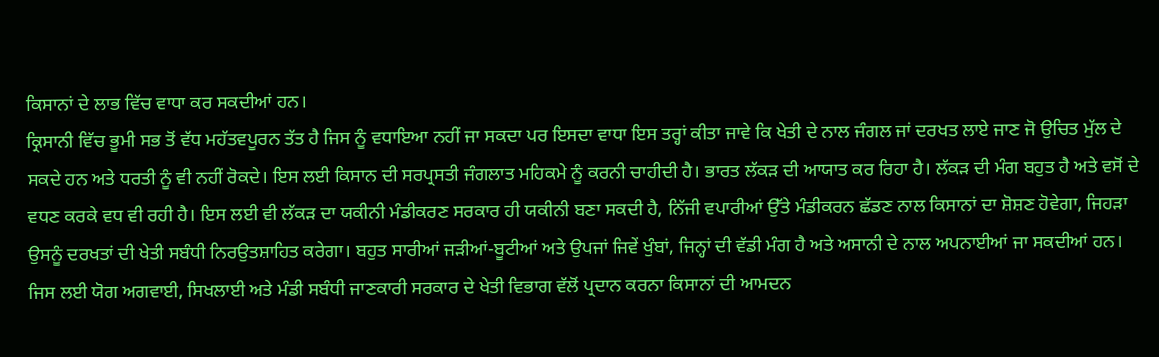ਕਿਸਾਨਾਂ ਦੇ ਲਾਭ ਵਿੱਚ ਵਾਧਾ ਕਰ ਸਕਦੀਆਂ ਹਨ।
ਕ੍ਰਿਸਾਨੀ ਵਿੱਚ ਭੂਮੀ ਸਭ ਤੋਂ ਵੱਧ ਮਹੱਤਵਪੂਰਨ ਤੱਤ ਹੈ ਜਿਸ ਨੂੰ ਵਧਾਇਆ ਨਹੀਂ ਜਾ ਸਕਦਾ ਪਰ ਇਸਦਾ ਵਾਧਾ ਇਸ ਤਰ੍ਹਾਂ ਕੀਤਾ ਜਾਵੇ ਕਿ ਖੇਤੀ ਦੇ ਨਾਲ ਜੰਗਲ ਜਾਂ ਦਰਖਤ ਲਾਏ ਜਾਣ ਜੋ ਉਚਿਤ ਮੁੱਲ ਦੇ ਸਕਦੇ ਹਨ ਅਤੇ ਧਰਤੀ ਨੂੰ ਵੀ ਨਹੀਂ ਰੋਕਦੇ। ਇਸ ਲਈ ਕਿਸਾਨ ਦੀ ਸਰਪ੍ਰਸਤੀ ਜੰਗਲਾਤ ਮਹਿਕਮੇ ਨੂੰ ਕਰਨੀ ਚਾਹੀਦੀ ਹੈ। ਭਾਰਤ ਲੱਕੜ ਦੀ ਆਯਾਤ ਕਰ ਰਿਹਾ ਹੈ। ਲੱਕੜ ਦੀ ਮੰਗ ਬਹੁਤ ਹੈ ਅਤੇ ਵਸੋਂ ਦੇ ਵਧਣ ਕਰਕੇ ਵਧ ਵੀ ਰਹੀ ਹੈ। ਇਸ ਲਈ ਵੀ ਲੱਕੜ ਦਾ ਯਕੀਨੀ ਮੰਡੀਕਰਣ ਸਰਕਾਰ ਹੀ ਯਕੀਨੀ ਬਣਾ ਸਕਦੀ ਹੈ, ਨਿੱਜੀ ਵਪਾਰੀਆਂ ਉੱਤੇ ਮੰਡੀਕਰਨ ਛੱਡਣ ਨਾਲ ਕਿਸਾਨਾਂ ਦਾ ਸ਼ੋਸ਼ਣ ਹੋਵੇਗਾ, ਜਿਹੜਾ ਉਸਨੂੰ ਦਰਖਤਾਂ ਦੀ ਖੇਤੀ ਸਬੰਧੀ ਨਿਰਉਤਸ਼ਾਹਿਤ ਕਰੇਗਾ। ਬਹੁਤ ਸਾਰੀਆਂ ਜੜੀਆਂ-ਬੂਟੀਆਂ ਅਤੇ ਉਪਜਾਂ ਜਿਵੇਂ ਖੁੰਬਾਂ, ਜਿਨ੍ਹਾਂ ਦੀ ਵੱਡੀ ਮੰਗ ਹੈ ਅਤੇ ਅਸਾਨੀ ਦੇ ਨਾਲ ਅਪਨਾਈਆਂ ਜਾ ਸਕਦੀਆਂ ਹਨ। ਜਿਸ ਲਈ ਯੋਗ ਅਗਵਾਈ, ਸਿਖਲਾਈ ਅਤੇ ਮੰਡੀ ਸਬੰਧੀ ਜਾਣਕਾਰੀ ਸਰਕਾਰ ਦੇ ਖੇਤੀ ਵਿਭਾਗ ਵੱਲੋਂ ਪ੍ਰਦਾਨ ਕਰਨਾ ਕਿਸਾਨਾਂ ਦੀ ਆਮਦਨ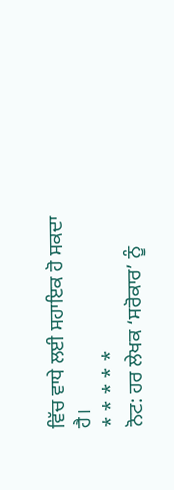ਵਿੱਚ ਵਾਧੇ ਲਈ ਸਹਾਇਕ ਹੋ ਸਕਦਾ ਹੈ।
* * * * *
ਨੋਟ: ਹਰ ਲੇਖਕ ‘ਸਰੋਕਾਰ’ ਨੂੰ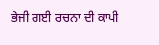ਭੇਜੀ ਗਈ ਰਚਨਾ ਦੀ ਕਾਪੀ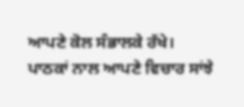ਆਪਣੇ ਕੋਲ ਸੰਭਾਲਕੇ ਰੱਖੇ।
ਪਾਠਕਾਂ ਨਾਲ ਆਪਣੇ ਵਿਚਾਰ ਸਾਂਝੇ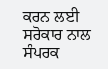ਕਰਨ ਲਈ ਸਰੋਕਾਰ ਨਾਲ ਸੰਪਰਕ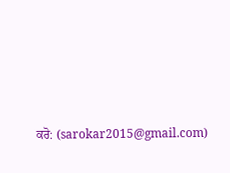ਕਰੋ: (sarokar2015@gmail.com)